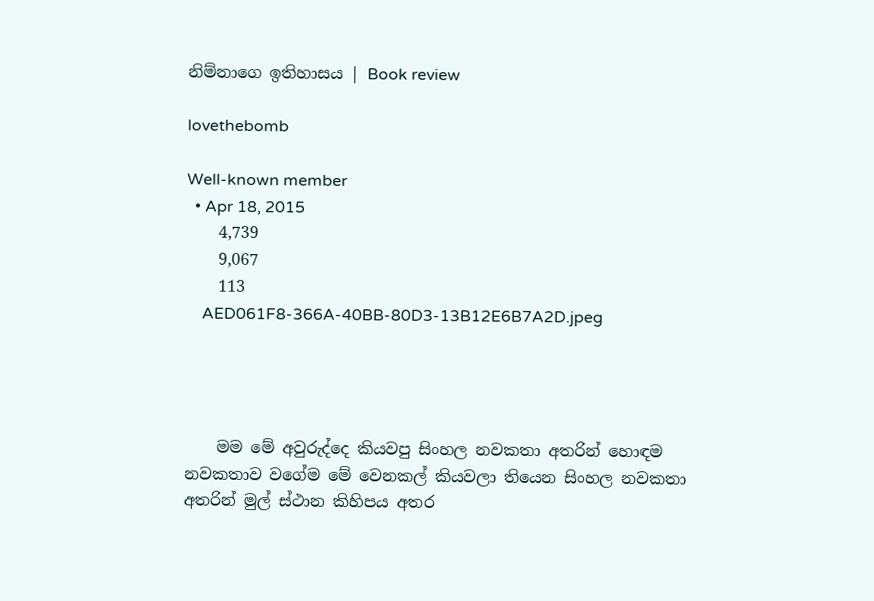නිම්නාගෙ ඉතිහාසය | Book review

lovethebomb

Well-known member
  • Apr 18, 2015
    4,739
    9,067
    113
    AED061F8-366A-40BB-80D3-13B12E6B7A2D.jpeg




    මම මේ අවුරුද්දෙ කියවපු සිංහල නවකතා අතරින් හොඳම නවකතාව වගේම මේ වෙනකල් කියවලා තියෙන සිංහල නවකතා අතරින් මුල් ස්ථාන කිහිපය අතර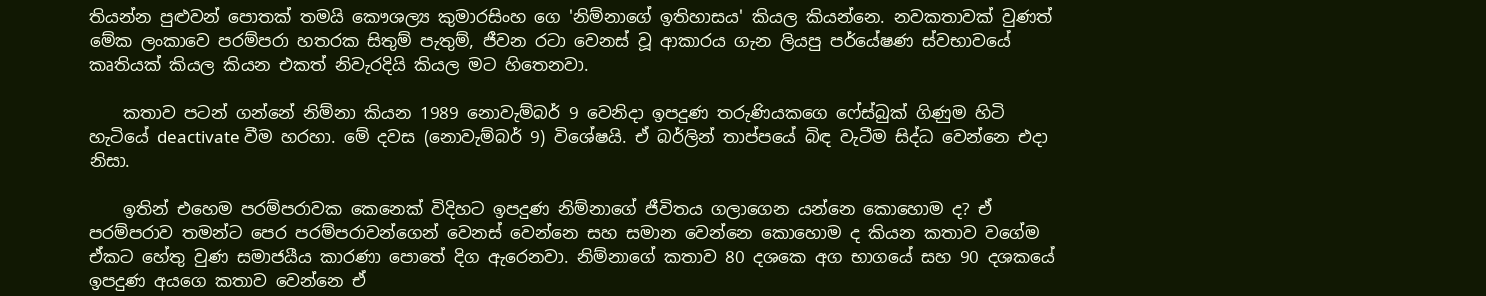තියන්න පුළුවන් පොතක් තමයි කෞශල්‍ය කුමාරසිංහ ගෙ 'නිම්නාගේ ඉතිහාසය' කියල කියන්නෙ. නවකතාවක් වුණත් මේක ලංකාවෙ පරම්පරා හතරක සිතුම් පැතුම්, ජීවන රටා වෙනස් වූ ආකාරය ගැන ලියපු පර්යේෂණ ස්වභාවයේ කෘතියක් කියල කියන එකත් නිවැරදියි කියල මට හිතෙනවා.

    කතාව පටන් ගන්නේ නිම්නා කියන 1989 නොවැම්බර් 9 වෙනිදා ඉපදුණ තරුණියකගෙ ෆේස්බුක් ගිණුම හිටි හැටියේ deactivate වීම හරහා. මේ දවස (නොවැම්බර් 9) විශේෂයි. ඒ බර්ලින් තාප්පයේ බිඳ වැටීම සිද්ධ වෙන්නෙ එදා නිසා.

    ඉතින් එහෙම පරම්පරාවක කෙනෙක් විදිහට ඉපදුණ නිම්නාගේ ජීවිතය ගලාගෙන යන්නෙ කොහොම ද? ඒ පරම්පරාව තමන්ට පෙර පරම්පරාවන්ගෙන් වෙනස් වෙන්නෙ සහ සමාන වෙන්නෙ කොහොම ද කියන කතාව වගේම ඒකට හේතු වුණ සමාජයීය කාරණා පොතේ දිග ඇරෙනවා. නිම්නාගේ කතාව 80 දශකෙ අග භාගයේ සහ 90 දශකයේ ඉපදුණ අයගෙ කතාව වෙන්නෙ ඒ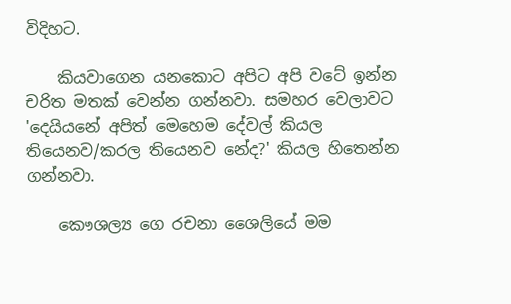විදිහට.

    කියවාගෙන යනකොට අපිට අපි වටේ ඉන්න චරිත මතක් වෙන්න ගන්නවා. සමහර වෙලාවට 'දෙයියනේ අපිත් මෙහෙම දේවල් කියල තියෙනව/කරල තියෙනව නේද?' කියල හිතෙන්න ගන්නවා.

    කෞශල්‍ය ගෙ රචනා ශෛලියේ මම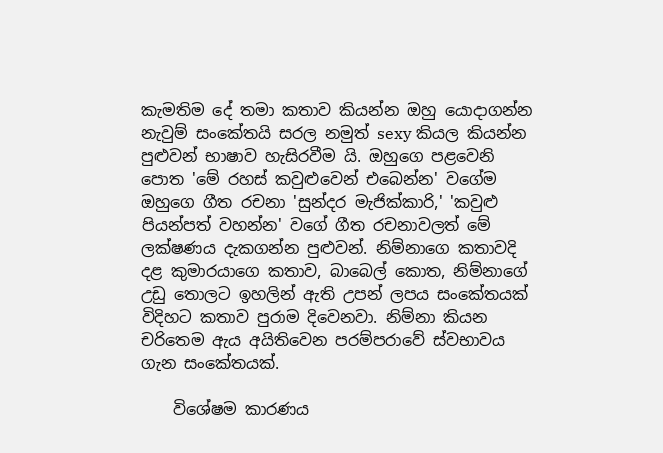කැමතිම දේ තමා කතාව කියන්න ඔහු යොදාගන්න නැවුම් සංකේතයි සරල නමුත් sexy කියල කියන්න පුළුවන් භාෂාව හැසිරවීම යි. ඔහුගෙ පළවෙනි පොත 'මේ රහස් කවුළුවෙන් එබෙන්න' වගේම ඔහුගෙ ගීත රචනා 'සුන්දර මැජික්කාරි,' 'කවුළු පියන්පත් වහන්න' වගේ ගීත රචනාවලත් මේ ලක්ෂණය දැකගන්න පුළුවන්. නිම්නාගෙ කතාවදි දළ කුමාරයාගෙ කතාව, බාබෙල් කොත, නිම්නාගේ උඩු තොලට ඉහලින් ඇති උපන් ලපය සංකේතයක් විදිහට කතාව පුරාම දිවෙනවා. නිම්නා කියන චරිතෙම ඇය අයිතිවෙන පරම්පරාවේ ස්වභාවය ගැන සංකේතයක්.

    විශේෂම කාරණය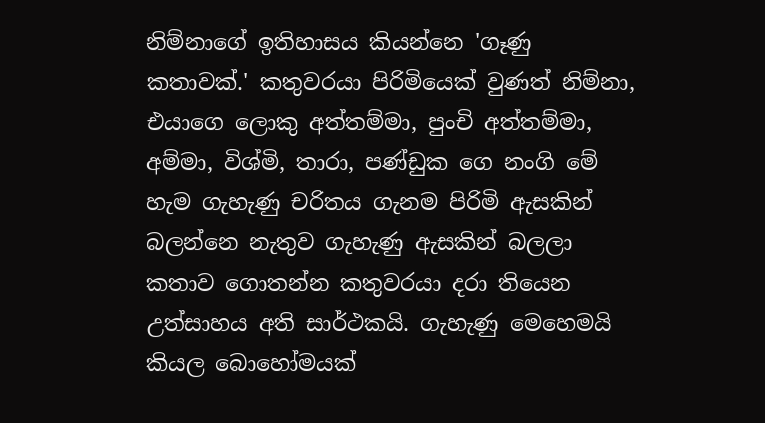නිම්නාගේ ඉතිහාසය කියන්නෙ 'ගෑණු කතාවක්.' කතුවරයා පිරිමියෙක් වුණත් නිම්නා, එයාගෙ ලොකු අත්තම්මා, පුංචි අත්තම්මා, අම්මා, විශ්මි, තාරා, පණ්ඩුක ගෙ නංගි මේ හැම ගැහැණු චරිතය ගැනම පිරිමි ඇසකින් බලන්නෙ නැතුව ගැහැණු ඇසකින් බලලා කතාව ගොතන්න කතුවරයා දරා තියෙන උත්සාහය අති සාර්ථකයි. ගැහැණු මෙහෙමයි කියල බොහෝමයක්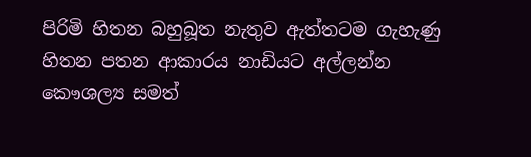පිරිමි හිතන බහුබූත නැතුව ඇත්තටම ගැහැණු හිතන පතන ආකාරය නාඩියට අල්ලන්න කෞශල්‍ය සමත්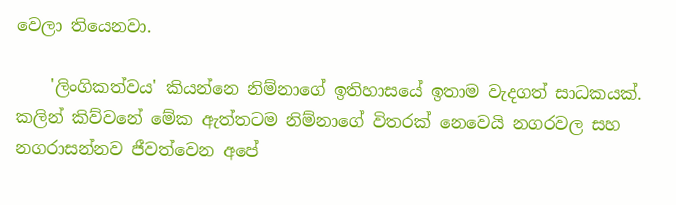වෙලා තියෙනවා.

    'ලිංගිකත්වය' කියන්නෙ නිම්නාගේ ඉතිහාසයේ ඉතාම වැදගත් සාධකයක්. කලින් කිව්වනේ මේක ඇත්තටම නිම්නාගේ විතරක් නෙවෙයි නගරවල සහ නගරාසන්නව ජීවත්වෙන අපේ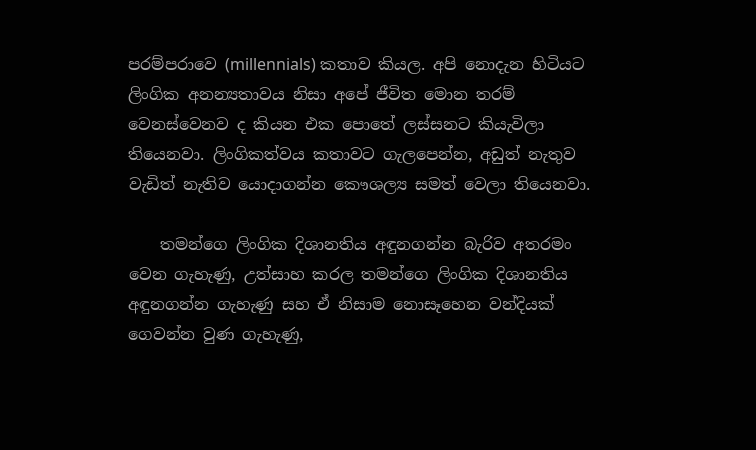පරම්පරාවෙ (millennials) කතාව කියල. අපි නොදැන හිටියට ලිංගික අනන්‍යතාවය නිසා අපේ ජීවිත මොන තරම් වෙනස්වෙනව ද කියන එක පොතේ ලස්සනට කියැවිලා තියෙනවා. ලිංගිකත්වය කතාවට ගැලපෙන්න, අඩුත් නැතුව වැඩිත් නැතිව යොදාගන්න කෞශල්‍ය සමත් වෙලා තියෙනවා.

    තමන්ගෙ ලිංගික දිශානතිය අඳුනගන්න බැරිව අතරමං වෙන ගැහැණු, උත්සාහ කරල තමන්ගෙ ලිංගික දිශානතිය අඳුනගන්න ගැහැණු සහ ඒ නිසාම නොසෑහෙන වන්දියක් ගෙවන්න වුණ ගැහැණු,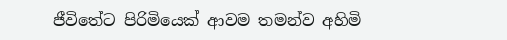ජීවිතේට පිරිමියෙක් ආවම තමන්ව අහිමි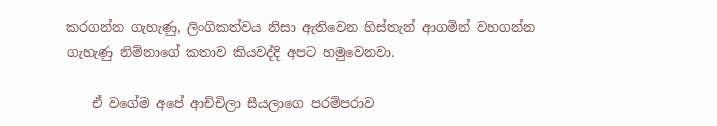කරගන්න ගැහැණු, ලිංගිකත්වය නිසා ඇතිවෙන හිස්තැන් ආගමින් වහගන්න ගැහැණු නිම්නාගේ කතාව කියවද්දි අපට හමුවෙනවා.

    ඒ වගේම අපේ ආච්චිලා සීයලාගෙ පරම්පරාව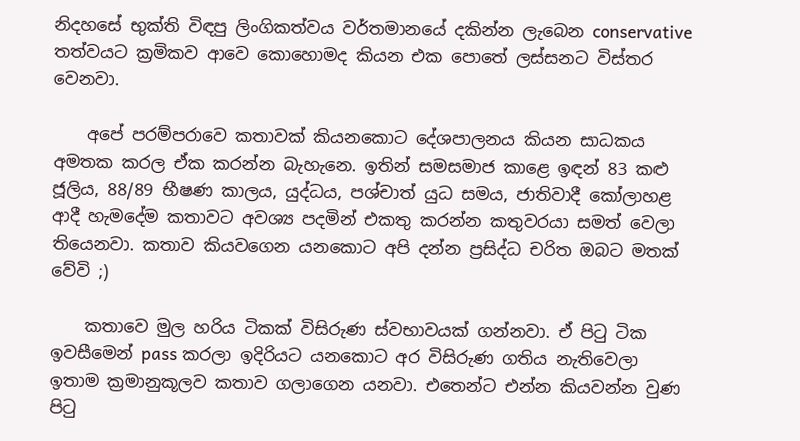නිදහසේ භුක්ති විඳපු ලිංගිකත්වය වර්තමානයේ දකින්න ලැබෙන conservative තත්වයට ක්‍රමිකව ආවෙ කොහොමද කියන එක පොතේ ලස්සනට විස්තර වෙනවා.

    අපේ පරම්පරාවෙ කතාවක් කියනකොට දේශපාලනය කියන සාධකය අමතක කරල ඒක කරන්න බැහැනෙ. ඉතින් සමසමාජ කාළෙ ඉඳන් 83 කළු ජූලිය, 88/89 භීෂණ කාලය, යුද්ධය, පශ්චාත් යුධ සමය, ජාතිවාදී කෝලාහළ ආදී හැමදේම කතාවට අවශ්‍ය පදමින් එකතු කරන්න කතුවරයා සමත් වෙලා තියෙනවා. කතාව කියවගෙන යනකොට අපි දන්න ප්‍රසිද්ධ චරිත ඔබට මතක් වේවි ;)

    කතාවෙ මුල හරිය ටිකක් විසිරුණ ස්වභාවයක් ගන්නවා. ඒ පිටු ටික ඉවසීමෙන් pass කරලා ඉදිරියට යනකොට අර විසිරුණ ගතිය නැතිවෙලා ඉතාම ක්‍රමානුකූලව කතාව ගලාගෙන යනවා. එතෙන්ට එන්න කියවන්න වුණ පිටු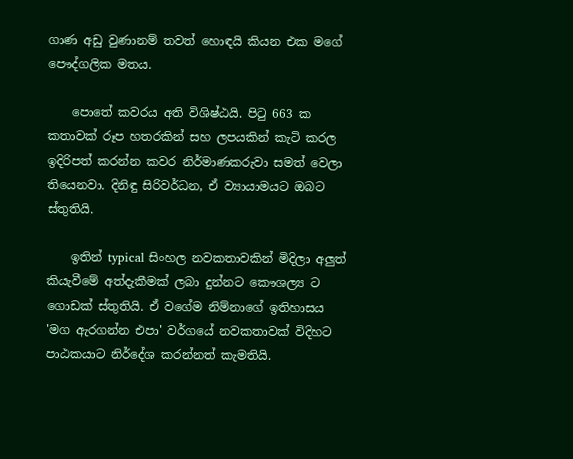ගාණ අඩු වුණානම් තවත් හොඳයි කියන එක මගේ පෞද්ගලික මතය.

    පොතේ කවරය අති විශිෂ්ඨයි. පිටු 663 ක කතාවක් රූප හතරකින් සහ ලපයකින් කැටි කරල ඉදිරිපත් කරන්න කවර නිර්මාණකරුවා සමත් වෙලා තියෙනවා. දිනිඳු සිරිවර්ධන, ඒ ව්‍යායාමයට ඔබට ස්තුතියි.

    ඉතින් typical සිංහල නවකතාවකින් මිදිලා අලුත් කියැවීමේ අත්දැකීමක් ලබා දුන්නට කෞශල්‍ය ට ගොඩක් ස්තුතියි. ඒ වගේම නිම්නාගේ ඉතිහාසය 'මග ඇරගන්න එපා' වර්ගයේ නවකතාවක් විදිහට පාඨකයාට නිර්දේශ කරන්නත් කැමතියි.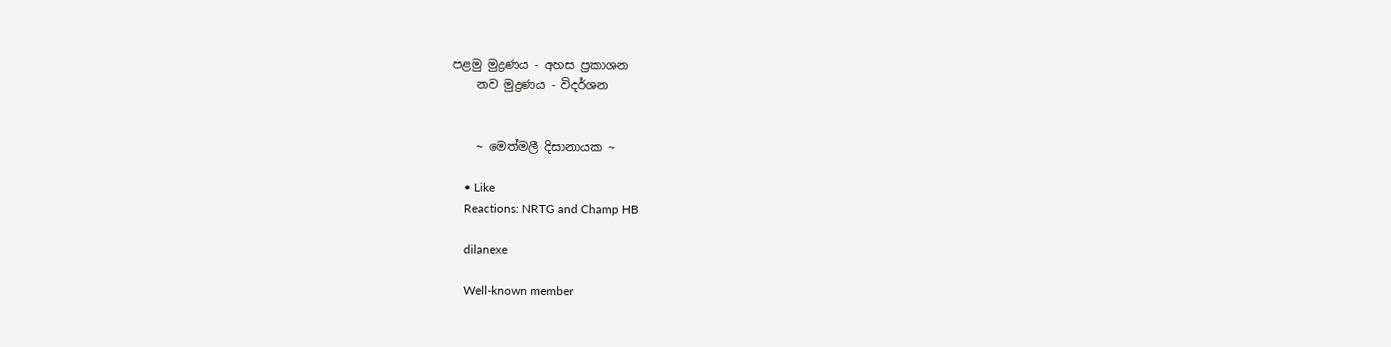පළමු මුද්‍රණය - අහස ප්‍රකාශන
    නව මුද්‍රණය - විදර්ශන


    ~ මෙත්මලී දිසානායක ~

    • Like
    Reactions: NRTG and Champ HB

    dilanexe

    Well-known member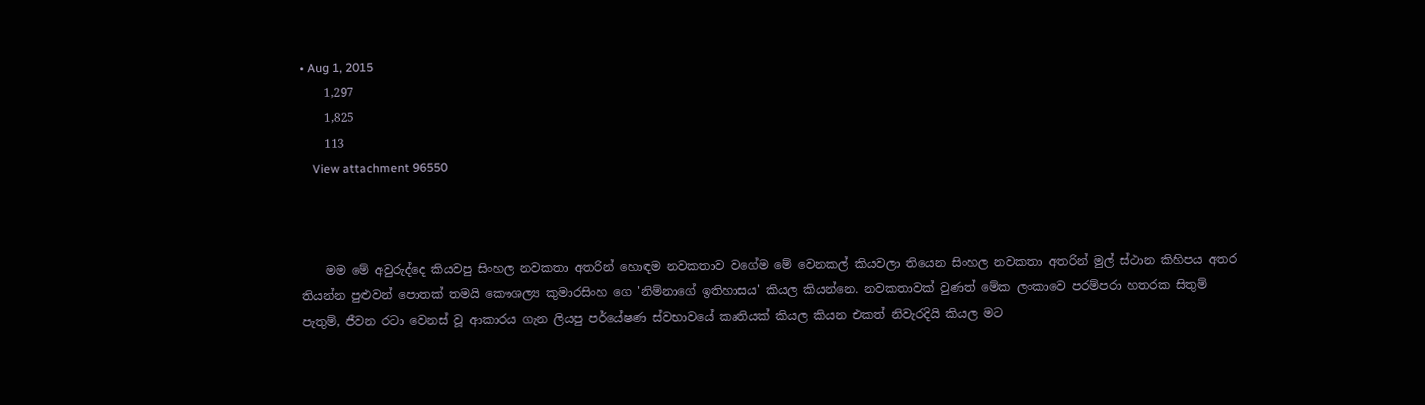• Aug 1, 2015
    1,297
    1,825
    113
    View attachment 96550



    මම මේ අවුරුද්දෙ කියවපු සිංහල නවකතා අතරින් හොඳම නවකතාව වගේම මේ වෙනකල් කියවලා තියෙන සිංහල නවකතා අතරින් මුල් ස්ථාන කිහිපය අතර තියන්න පුළුවන් පොතක් තමයි කෞශල්‍ය කුමාරසිංහ ගෙ 'නිම්නාගේ ඉතිහාසය' කියල කියන්නෙ. නවකතාවක් වුණත් මේක ලංකාවෙ පරම්පරා හතරක සිතුම් පැතුම්, ජීවන රටා වෙනස් වූ ආකාරය ගැන ලියපු පර්යේෂණ ස්වභාවයේ කෘතියක් කියල කියන එකත් නිවැරදියි කියල මට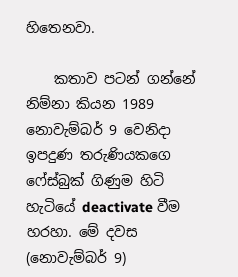හිතෙනවා.

    කතාව පටන් ගන්නේ නිම්නා කියන 1989 නොවැම්බර් 9 වෙනිදා ඉපදුණ තරුණියකගෙ ෆේස්බුක් ගිණුම හිටි හැටියේ deactivate වීම හරහා. මේ දවස (නොවැම්බර් 9)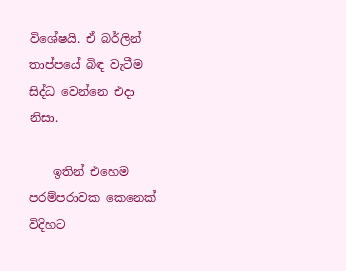විශේෂයි. ඒ බර්ලින් තාප්පයේ බිඳ වැටීම සිද්ධ වෙන්නෙ එදා නිසා.

    ඉතින් එහෙම පරම්පරාවක කෙනෙක් විදිහට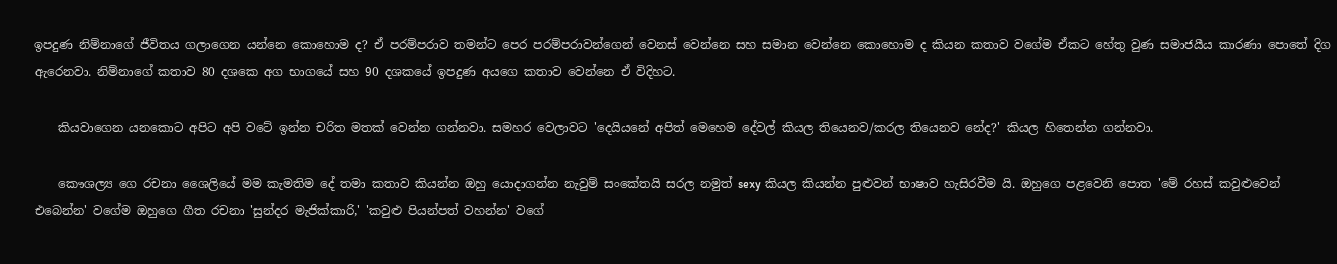ඉපදුණ නිම්නාගේ ජීවිතය ගලාගෙන යන්නෙ කොහොම ද? ඒ පරම්පරාව තමන්ට පෙර පරම්පරාවන්ගෙන් වෙනස් වෙන්නෙ සහ සමාන වෙන්නෙ කොහොම ද කියන කතාව වගේම ඒකට හේතු වුණ සමාජයීය කාරණා පොතේ දිග ඇරෙනවා. නිම්නාගේ කතාව 80 දශකෙ අග භාගයේ සහ 90 දශකයේ ඉපදුණ අයගෙ කතාව වෙන්නෙ ඒ විදිහට.

    කියවාගෙන යනකොට අපිට අපි වටේ ඉන්න චරිත මතක් වෙන්න ගන්නවා. සමහර වෙලාවට 'දෙයියනේ අපිත් මෙහෙම දේවල් කියල තියෙනව/කරල තියෙනව නේද?' කියල හිතෙන්න ගන්නවා.

    කෞශල්‍ය ගෙ රචනා ශෛලියේ මම කැමතිම දේ තමා කතාව කියන්න ඔහු යොදාගන්න නැවුම් සංකේතයි සරල නමුත් sexy කියල කියන්න පුළුවන් භාෂාව හැසිරවීම යි. ඔහුගෙ පළවෙනි පොත 'මේ රහස් කවුළුවෙන් එබෙන්න' වගේම ඔහුගෙ ගීත රචනා 'සුන්දර මැජික්කාරි,' 'කවුළු පියන්පත් වහන්න' වගේ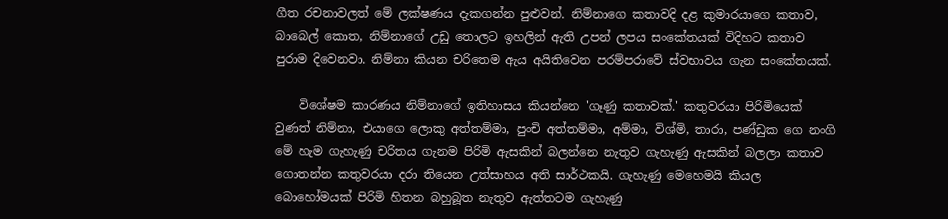ගීත රචනාවලත් මේ ලක්ෂණය දැකගන්න පුළුවන්. නිම්නාගෙ කතාවදි දළ කුමාරයාගෙ කතාව, බාබෙල් කොත, නිම්නාගේ උඩු තොලට ඉහලින් ඇති උපන් ලපය සංකේතයක් විදිහට කතාව පුරාම දිවෙනවා. නිම්නා කියන චරිතෙම ඇය අයිතිවෙන පරම්පරාවේ ස්වභාවය ගැන සංකේතයක්.

    විශේෂම කාරණය නිම්නාගේ ඉතිහාසය කියන්නෙ 'ගෑණු කතාවක්.' කතුවරයා පිරිමියෙක් වුණත් නිම්නා, එයාගෙ ලොකු අත්තම්මා, පුංචි අත්තම්මා, අම්මා, විශ්මි, තාරා, පණ්ඩුක ගෙ නංගි මේ හැම ගැහැණු චරිතය ගැනම පිරිමි ඇසකින් බලන්නෙ නැතුව ගැහැණු ඇසකින් බලලා කතාව ගොතන්න කතුවරයා දරා තියෙන උත්සාහය අති සාර්ථකයි. ගැහැණු මෙහෙමයි කියල බොහෝමයක් පිරිමි හිතන බහුබූත නැතුව ඇත්තටම ගැහැණු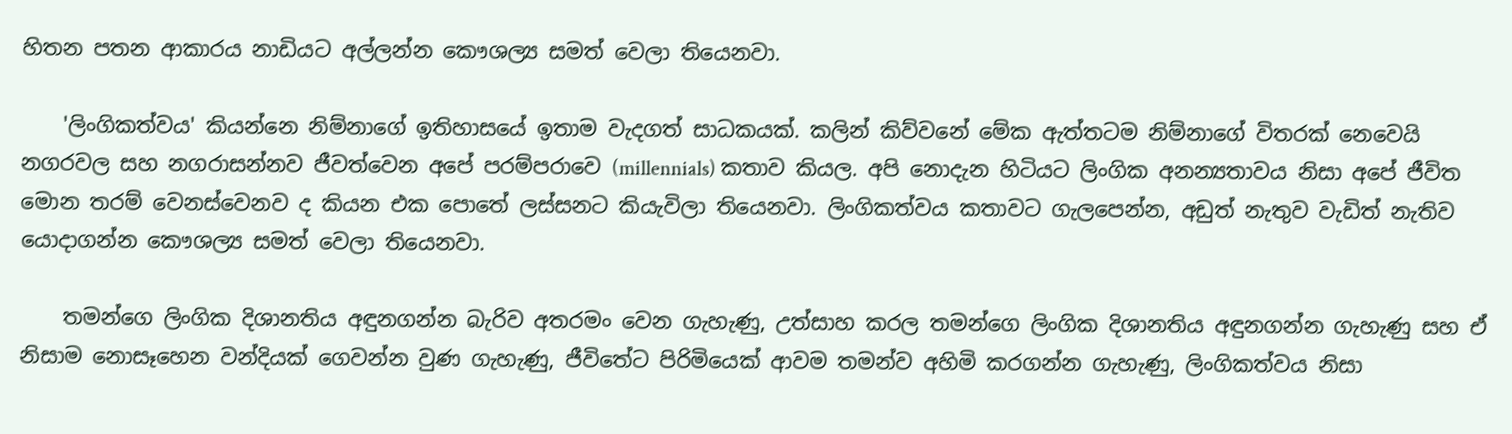හිතන පතන ආකාරය නාඩියට අල්ලන්න කෞශල්‍ය සමත් වෙලා තියෙනවා.

    'ලිංගිකත්වය' කියන්නෙ නිම්නාගේ ඉතිහාසයේ ඉතාම වැදගත් සාධකයක්. කලින් කිව්වනේ මේක ඇත්තටම නිම්නාගේ විතරක් නෙවෙයි නගරවල සහ නගරාසන්නව ජීවත්වෙන අපේ පරම්පරාවෙ (millennials) කතාව කියල. අපි නොදැන හිටියට ලිංගික අනන්‍යතාවය නිසා අපේ ජීවිත මොන තරම් වෙනස්වෙනව ද කියන එක පොතේ ලස්සනට කියැවිලා තියෙනවා. ලිංගිකත්වය කතාවට ගැලපෙන්න, අඩුත් නැතුව වැඩිත් නැතිව යොදාගන්න කෞශල්‍ය සමත් වෙලා තියෙනවා.

    තමන්ගෙ ලිංගික දිශානතිය අඳුනගන්න බැරිව අතරමං වෙන ගැහැණු, උත්සාහ කරල තමන්ගෙ ලිංගික දිශානතිය අඳුනගන්න ගැහැණු සහ ඒ නිසාම නොසෑහෙන වන්දියක් ගෙවන්න වුණ ගැහැණු, ජීවිතේට පිරිමියෙක් ආවම තමන්ව අහිමි කරගන්න ගැහැණු, ලිංගිකත්වය නිසා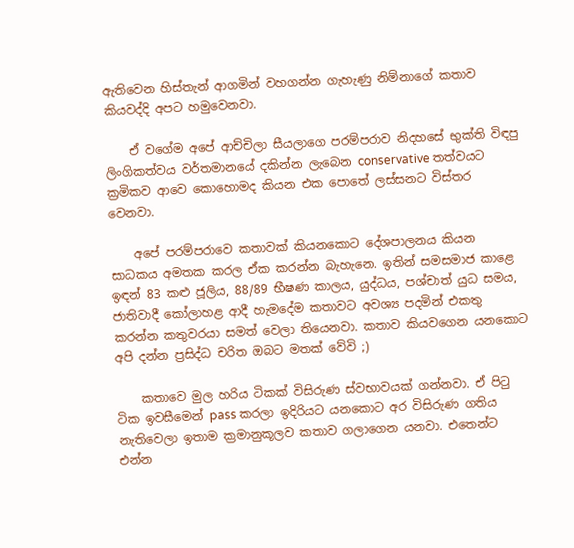ඇතිවෙන හිස්තැන් ආගමින් වහගන්න ගැහැණු නිම්නාගේ කතාව කියවද්දි අපට හමුවෙනවා.

    ඒ වගේම අපේ ආච්චිලා සීයලාගෙ පරම්පරාව නිදහසේ භුක්ති විඳපු ලිංගිකත්වය වර්තමානයේ දකින්න ලැබෙන conservative තත්වයට ක්‍රමිකව ආවෙ කොහොමද කියන එක පොතේ ලස්සනට විස්තර වෙනවා.

    අපේ පරම්පරාවෙ කතාවක් කියනකොට දේශපාලනය කියන සාධකය අමතක කරල ඒක කරන්න බැහැනෙ. ඉතින් සමසමාජ කාළෙ ඉඳන් 83 කළු ජූලිය, 88/89 භීෂණ කාලය, යුද්ධය, පශ්චාත් යුධ සමය, ජාතිවාදී කෝලාහළ ආදී හැමදේම කතාවට අවශ්‍ය පදමින් එකතු කරන්න කතුවරයා සමත් වෙලා තියෙනවා. කතාව කියවගෙන යනකොට අපි දන්න ප්‍රසිද්ධ චරිත ඔබට මතක් වේවි ;)

    කතාවෙ මුල හරිය ටිකක් විසිරුණ ස්වභාවයක් ගන්නවා. ඒ පිටු ටික ඉවසීමෙන් pass කරලා ඉදිරියට යනකොට අර විසිරුණ ගතිය නැතිවෙලා ඉතාම ක්‍රමානුකූලව කතාව ගලාගෙන යනවා. එතෙන්ට එන්න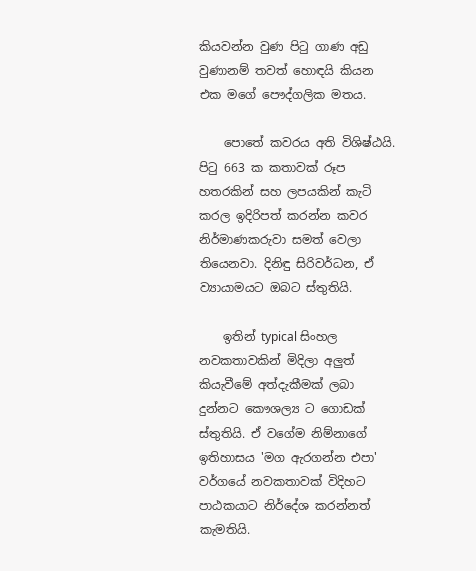කියවන්න වුණ පිටු ගාණ අඩු වුණානම් තවත් හොඳයි කියන එක මගේ පෞද්ගලික මතය.

    පොතේ කවරය අති විශිෂ්ඨයි. පිටු 663 ක කතාවක් රූප හතරකින් සහ ලපයකින් කැටි කරල ඉදිරිපත් කරන්න කවර නිර්මාණකරුවා සමත් වෙලා තියෙනවා. දිනිඳු සිරිවර්ධන, ඒ ව්‍යායාමයට ඔබට ස්තුතියි.

    ඉතින් typical සිංහල නවකතාවකින් මිදිලා අලුත් කියැවීමේ අත්දැකීමක් ලබා දුන්නට කෞශල්‍ය ට ගොඩක් ස්තුතියි. ඒ වගේම නිම්නාගේ ඉතිහාසය 'මග ඇරගන්න එපා' වර්ගයේ නවකතාවක් විදිහට පාඨකයාට නිර්දේශ කරන්නත් කැමතියි.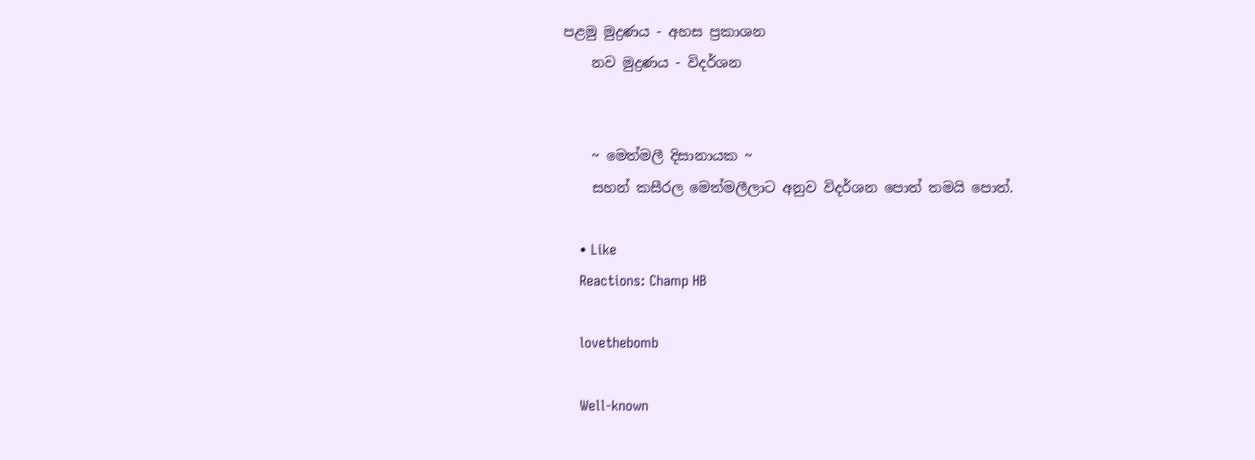පළමු මුද්‍රණය - අහස ප්‍රකාශන
    නව මුද්‍රණය - විදර්ශන


    ~ මෙත්මලී දිසානායක ~
    සහන් කසීරල මෙත්මලීලාට අනුව විදර්ශන පොත් තමයි පොත්.

    • Like
    Reactions: Champ HB

    lovethebomb

    Well-known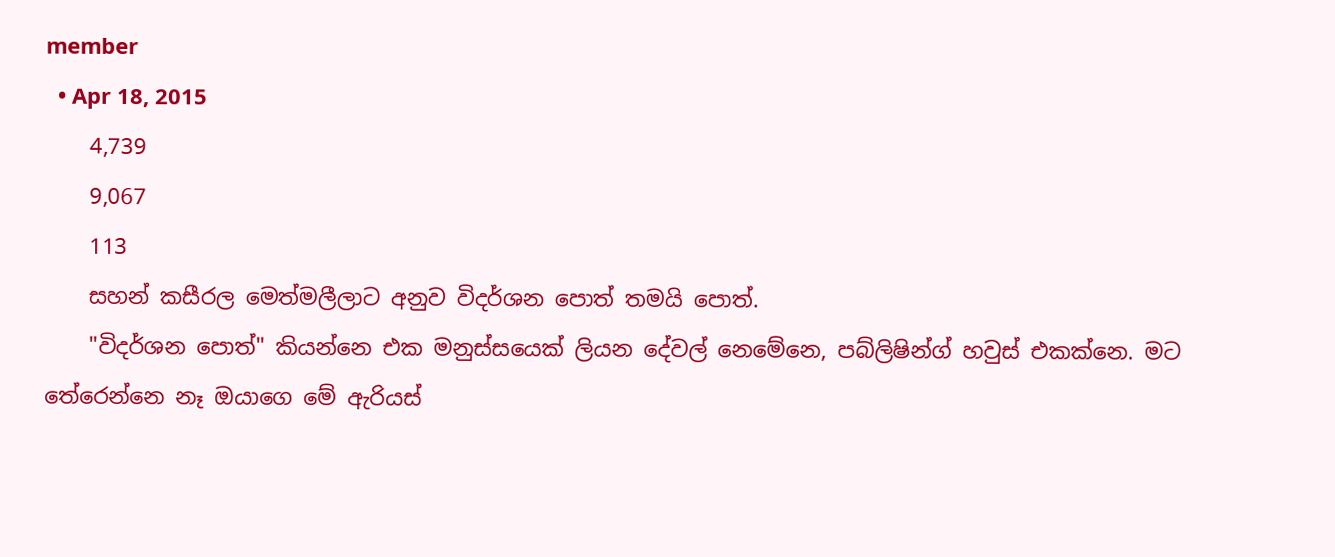member
  • Apr 18, 2015
    4,739
    9,067
    113
    සහන් කසීරල මෙත්මලීලාට අනුව විදර්ශන පොත් තමයි පොත්.
    "විදර්ශන පොත්" කියන්නෙ එක මනුස්සයෙක් ලියන දේවල් නෙමේනෙ, පබ්ලිෂින්ග් හවුස් එකක්නෙ. මට තේරෙන්නෙ නෑ ඔයාගෙ මේ ඇරියස්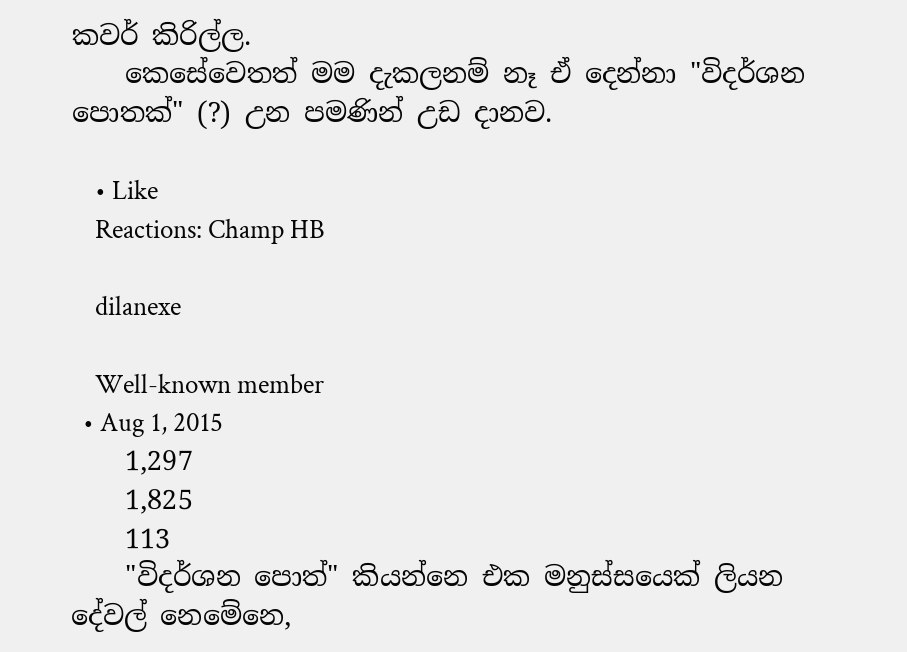කවර් කිරිල්ල.
    කෙසේවෙතත් මම දැකලනම් නෑ ඒ දෙන්නා "විදර්ශන පොතක්" (?) උන පමණින් උඩ දානව.

    • Like
    Reactions: Champ HB

    dilanexe

    Well-known member
  • Aug 1, 2015
    1,297
    1,825
    113
    "විදර්ශන පොත්" කියන්නෙ එක මනුස්සයෙක් ලියන දේවල් නෙමේනෙ,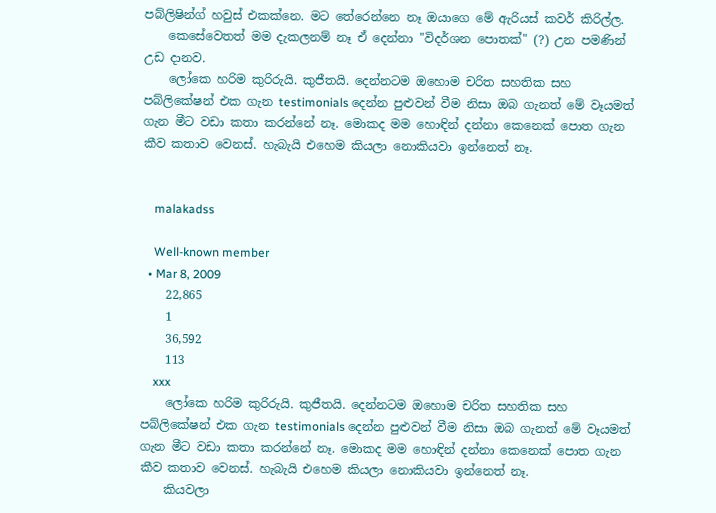පබ්ලිෂින්ග් හවුස් එකක්නෙ. මට තේරෙන්නෙ නෑ ඔයාගෙ මේ ඇරියස් කවර් කිරිල්ල.
    කෙසේවෙතත් මම දැකලනම් නෑ ඒ දෙන්නා "විදර්ශන පොතක්" (?) උන පමණින් උඩ දානව.
    ලෝකෙ හරිම කුරිරුයි. කුජීතයි. දෙන්නටම ඔහොම චරිත සහතික සහ පබ්ලිකේෂන් එක ගැන testimonials දෙන්න පුළුවන් වීම නිසා ඔබ ගැනත් මේ වෑයමත් ගැන මීට වඩා කතා කරන්නේ නෑ. මොකද මම හොඳින් දන්නා කෙනෙක් පොත ගැන කීව කතාව වෙනස්. හැබැයි එහෙම කියලා නොකියවා ඉන්නෙත් නෑ.


    malakadss

    Well-known member
  • Mar 8, 2009
    22,865
    1
    36,592
    113
    xxx
    ලෝකෙ හරිම කුරිරුයි. කුජීතයි. දෙන්නටම ඔහොම චරිත සහතික සහ පබ්ලිකේෂන් එක ගැන testimonials දෙන්න පුළුවන් වීම නිසා ඔබ ගැනත් මේ වෑයමත් ගැන මීට වඩා කතා කරන්නේ නෑ. මොකද මම හොඳින් දන්නා කෙනෙක් පොත ගැන කීව කතාව වෙනස්. හැබැයි එහෙම කියලා නොකියවා ඉන්නෙත් නෑ.
    කියවලා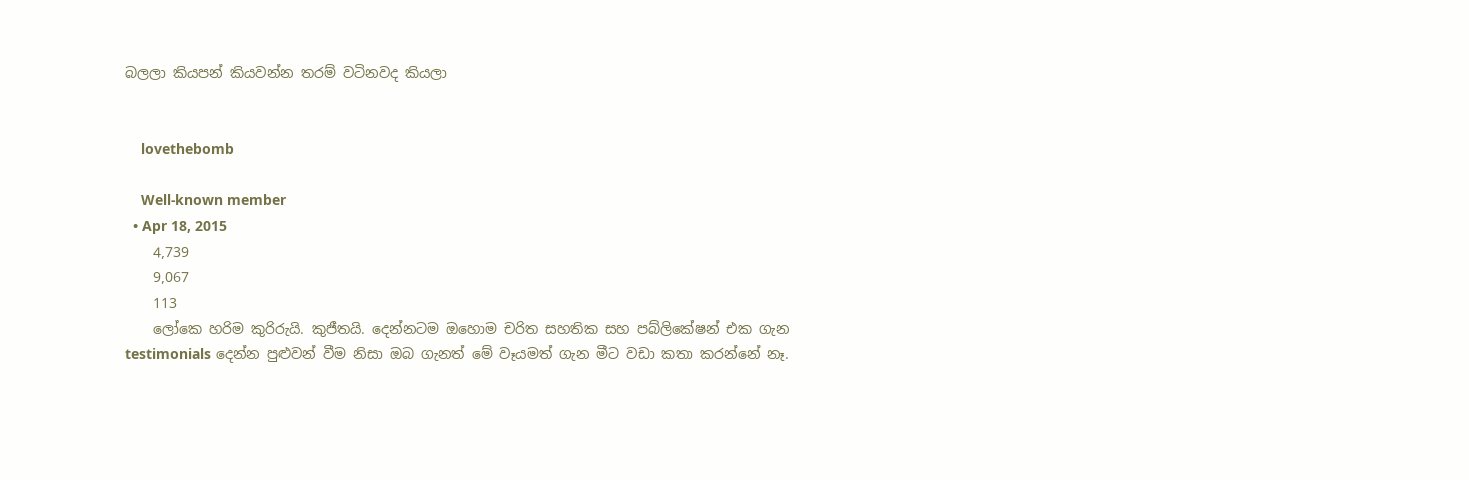බලලා කියපන් කියවන්න තරම් වටිනවද කියලා


    lovethebomb

    Well-known member
  • Apr 18, 2015
    4,739
    9,067
    113
    ලෝකෙ හරිම කුරිරුයි. කුජීතයි. දෙන්නටම ඔහොම චරිත සහතික සහ පබ්ලිකේෂන් එක ගැන testimonials දෙන්න පුළුවන් වීම නිසා ඔබ ගැනත් මේ වෑයමත් ගැන මීට වඩා කතා කරන්නේ නෑ.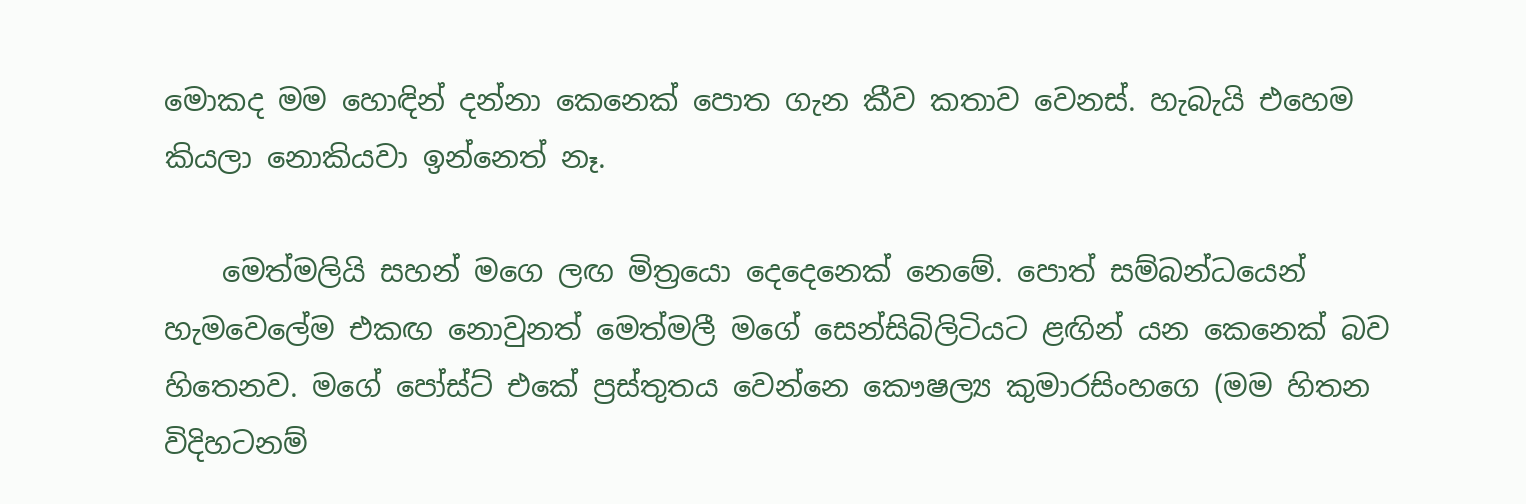මොකද මම හොඳින් දන්නා කෙනෙක් පොත ගැන කීව කතාව වෙනස්. හැබැයි එහෙම කියලා නොකියවා ඉන්නෙත් නෑ.

    මෙත්මලියි සහන් මගෙ ලඟ මිත්‍රයො දෙදෙනෙක් නෙමේ. පොත් සම්බන්ධයෙන් හැමවෙලේම එකඟ නොවුනත් මෙත්මලී මගේ සෙන්සිබිලිටියට ළඟින් යන කෙනෙක් බව හිතෙනව. මගේ පෝස්ට් එකේ ප්‍රස්තුතය වෙන්නෙ කෞෂල්‍ය කුමාරසිංහගෙ (මම හිතන විදිහටනම්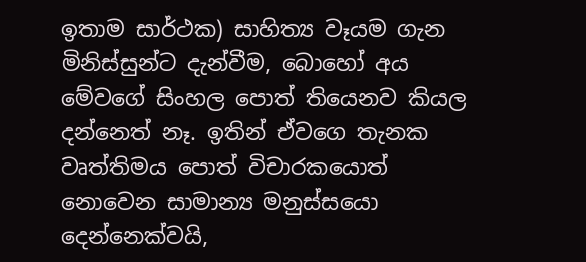ඉතාම සාර්ථක) සාහිත්‍ය වෑයම ගැන මිනිස්සුන්ට දැන්වීම, බොහෝ අය මේවගේ සිංහල පොත් තියෙනව කියල දන්නෙත් නෑ. ඉතින් ඒවගෙ තැනක වෘත්තිමය පොත් විචාරකයොත් නොවෙන සාමාන්‍ය මනුස්සයො දෙන්නෙක්වයි,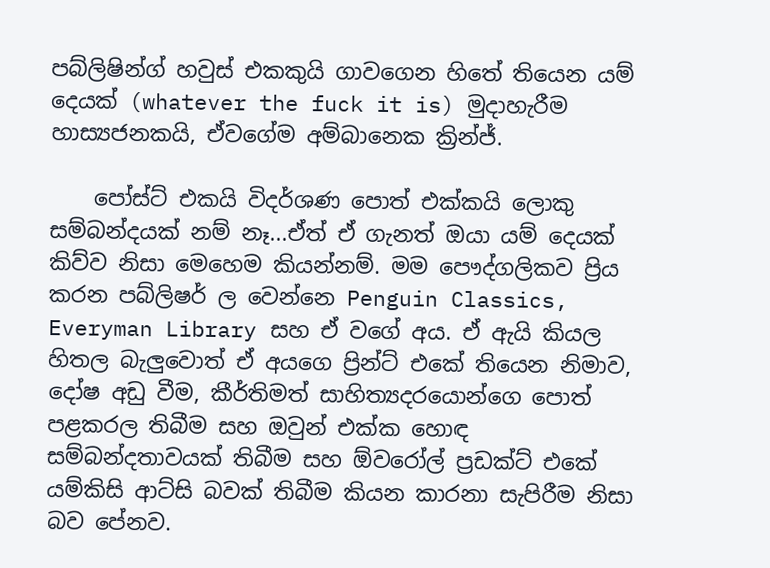පබ්ලිෂින්ග් හවුස් එකකුයි ගාවගෙන හිතේ තියෙන යම් දෙයක් (whatever the fuck it is) මුදාහැරීම හාස්‍යජනකයි, ඒවගේම අම්බානෙක ක්‍රින්ජ්.

    පෝස්ට් එක‍යි විදර්ශණ පොත් එක්කයි ලොකු සම්බන්දයක් නම් නෑ...ඒත් ඒ ගැනත් ඔයා යම් දෙයක් කිව්ව නිසා මෙහෙම කියන්නම්. මම පෞද්ගලිකව ප්‍රිය කරන පබ්ලිෂර් ල වෙන්නෙ Penguin Classics, Everyman Library සහ ඒ වගේ අය. ඒ ඇයි කියල හිතල බැලුවොත් ඒ අයගෙ ප්‍රින්ට් එකේ තියෙන නිමාව, දෝෂ අඩු වීම, කීර්තිමත් සාහිත්‍යදරයොන්ගෙ පොත් පළකරල තිබීම සහ ඔවුන් එක්ක හොඳ සම්බන්දතාවයක් තිබීම සහ ඕවරෝල් ප්‍රඩක්ට් එකේ යම්කිසි ආට්සි බවක් තිබීම කියන කාරනා සැපිරීම නිසා බව පේනව.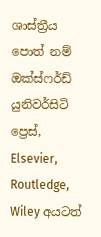ශාස්ත්‍රීය පොත් නම් ඔක්ස්ෆර්ඩ් යුනිවර්සිටි ප්‍රෙස්, Elsevier, Routledge, Wiley අයටත්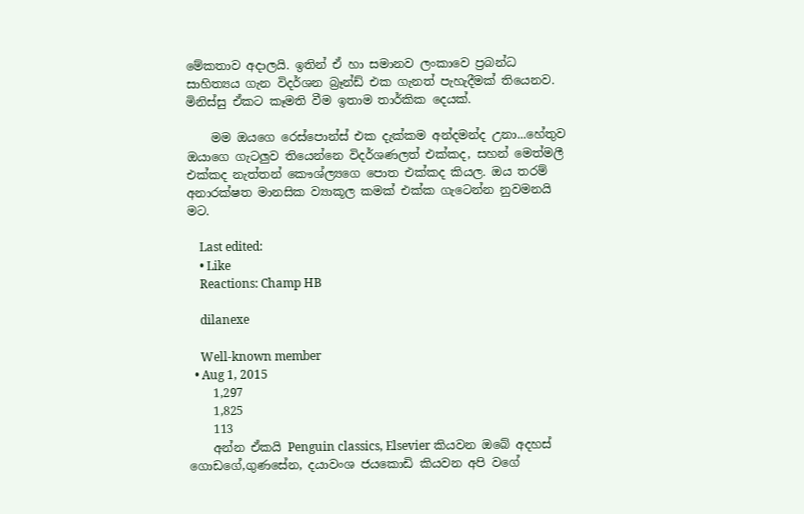මේකතාව අදාලයි. ඉතින් ඒ හා සමානව ලංකාවෙ ප්‍රබන්ධ සාහිත්‍යය ගැන විදර්ශන බ්‍රෑන්ඩ් එක ගැනත් පැහැදීමක් තියෙනව. මිනිස්සු ඒකට කෑමති වීම ඉතාම තාර්කික දෙයක්.

    මම ඔයගෙ රෙස්පොන්ස් එක දැක්කම අන්දමන්ද උනා...හේතුව ඔයාගෙ ගැටලුව තියෙන්නෙ විදර්ශණලත් එක්කද, සහන් මෙත්මලී එක්කද නැත්තන් කෞශ්ල්‍යගෙ පොත එක්කද කියල. ඔය තරම් අනාරක්ෂත මානසික ව්‍යාකූල කමක් එක්ක ගැටෙන්න නුවමනයි මට.

    Last edited:
    • Like
    Reactions: Champ HB

    dilanexe

    Well-known member
  • Aug 1, 2015
    1,297
    1,825
    113
    අන්න ඒකයි Penguin classics, Elsevier කියවන ඔබේ අදහස් ගොඩගේ,ගුණසේන, දයාවංශ ජයකොඩි කියවන අපි වගේ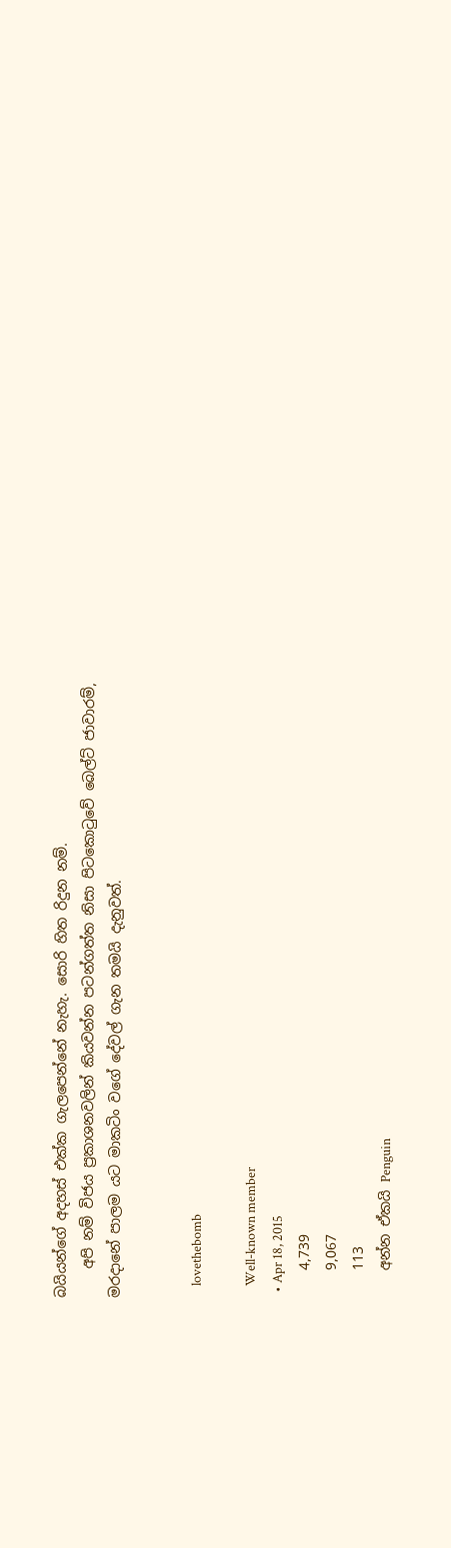බයියන්ගේ අදහස් එක්ක ගැලපෙන්නේ නැහැ. සොරි හිත රිදුන නම්.
    අපි නම් විජය ප්‍රකාශනවලින් කියවන්න පටන්ගත්ත නිසා පිටකොටුවේ බෙල්ට් ජාවාරම්, මරදානේ පාලම යට මාකටිං වගේ දේවල් ගැන තමයි දැනුවත්.


    lovethebomb

    Well-known member
  • Apr 18, 2015
    4,739
    9,067
    113
    අන්න ඒකයි Penguin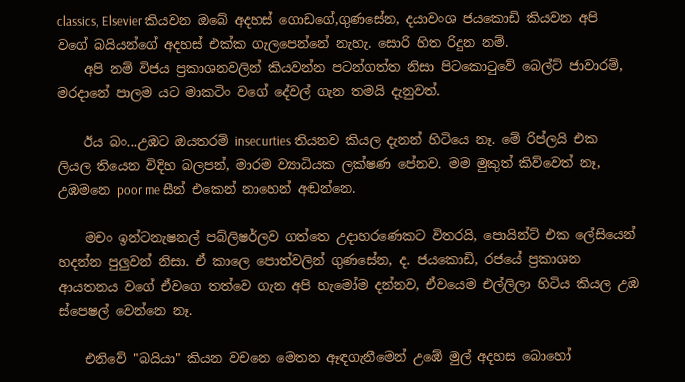classics, Elsevier කියවන ඔබේ අදහස් ගොඩගේ,ගුණසේන, දයාවංශ ජයකොඩි කියවන අපි වගේ බයියන්ගේ අදහස් එක්ක ගැලපෙන්නේ නැහැ. සොරි හිත රිදුන නම්.
    අපි නම් විජය ප්‍රකාශනවලින් කියවන්න පටන්ගත්ත නිසා පිටකොටුවේ බෙල්ට් ජාවාරම්, මරදානේ පාලම යට මාකටිං වගේ දේවල් ගැන තමයි දැනුවත්.

    ඊය බං...උඹට ඔයතරම් insecurties තියනව කියල දැනන් හිටියෙ නෑ. මේ රිප්ලයි එක ලියල තියෙන විදිහ බලපන්, මාරම ව්‍යාධියක ලක්ෂණ පේනව. මම මුකුත් කිව්වෙත් නෑ, උඹමනෙ poor me සීන් එකෙන් නාහෙන් අඬන්නෙ.

    මචං ඉන්ටනැෂනල් පබ්ලිෂර්ලව ගත්තෙ උදාහරණෙකට විතරයි, පොයින්ට් එක ලේසියෙන් හදන්න පුලුවන් නිසා. ඒ කාලෙ පොත්වලින් ගුණසේන, ද. ජයකොඩි, රජයේ ප්‍රකාශන ආයතනය වගේ ඒවගෙ තත්වෙ ගැන අපි හැමෝම දන්නව, ඒවයෙම එල්ලිලා හිටිය කියල උඹ ස්පෙෂල් වෙන්නෙ නෑ.

    එනිවේ "බයියා" කියන වචනෙ මෙතන ඈඳගැනීමෙන් උඹේ මුල් අදහස බොහෝ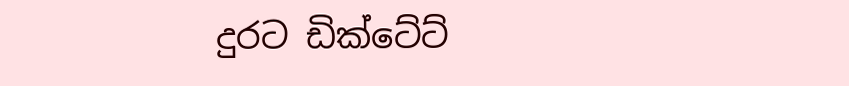දුරට ඩික්ටේට්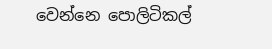වෙන්නෙ පොලිටිකල්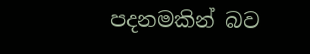පදනමකින් බව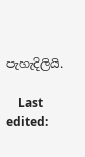පැහැදිලියි.

    Last edited: